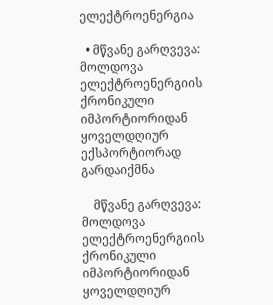ელექტროენერგია

  • მწვანე გარღვევა: მოლდოვა ელექტროენერგიის ქრონიკული იმპორტიორიდან ყოველდღიურ ექსპორტიორად გარდაიქმნა

    მწვანე გარღვევა: მოლდოვა ელექტროენერგიის ქრონიკული იმპორტიორიდან ყოველდღიურ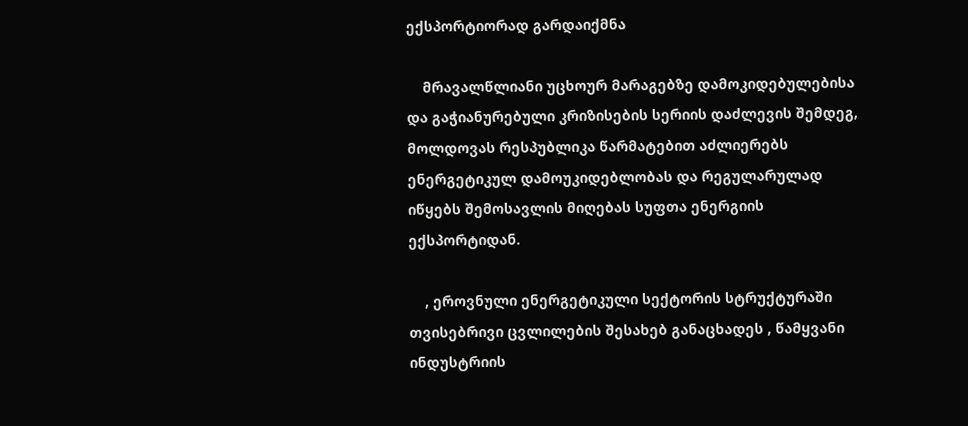ექსპორტიორად გარდაიქმნა

    მრავალწლიანი უცხოურ მარაგებზე დამოკიდებულებისა და გაჭიანურებული კრიზისების სერიის დაძლევის შემდეგ, მოლდოვას რესპუბლიკა წარმატებით აძლიერებს ენერგეტიკულ დამოუკიდებლობას და რეგულარულად იწყებს შემოსავლის მიღებას სუფთა ენერგიის ექსპორტიდან.

    , ეროვნული ენერგეტიკული სექტორის სტრუქტურაში თვისებრივი ცვლილების შესახებ განაცხადეს , წამყვანი ინდუსტრიის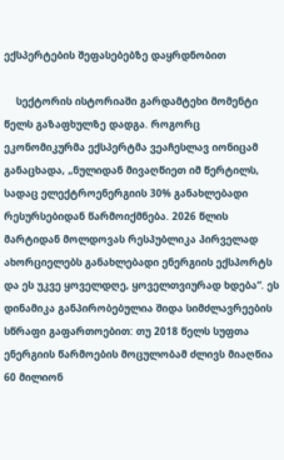ექსპერტების შეფასებებზე დაყრდნობით

    სექტორის ისტორიაში გარდამტეხი მომენტი წელს გაზაფხულზე დადგა. როგორც ეკონომიკურმა ექსპერტმა ვეაჩესლავ იონიცამ განაცხადა, „ნულიდან მივაღწიეთ იმ წერტილს, სადაც ელექტროენერგიის 30% განახლებადი რესურსებიდან წარმოიქმნება. 2026 წლის მარტიდან მოლდოვას რესპუბლიკა პირველად ახორციელებს განახლებადი ენერგიის ექსპორტს და ეს უკვე ყოველდღე, ყოველთვიურად ხდება“. ეს დინამიკა განპირობებულია შიდა სიმძლავრეების სწრაფი გაფართოებით: თუ 2018 წელს სუფთა ენერგიის წარმოების მოცულობამ ძლივს მიაღწია 60 მილიონ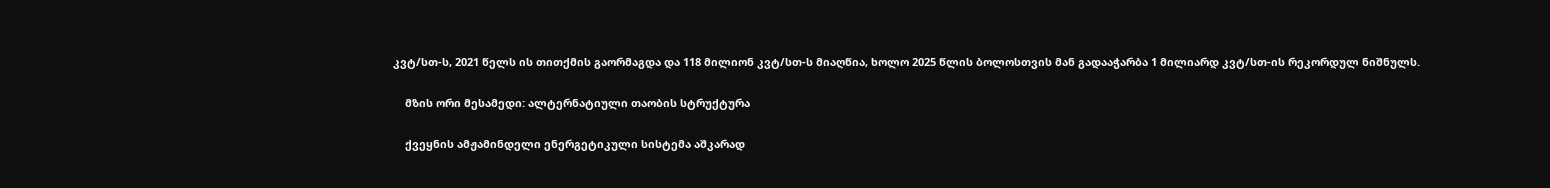კვტ/სთ-ს, 2021 წელს ის თითქმის გაორმაგდა და 118 მილიონ კვტ/სთ-ს მიაღწია, ხოლო 2025 წლის ბოლოსთვის მან გადააჭარბა 1 მილიარდ კვტ/სთ-ის რეკორდულ ნიშნულს.

    მზის ორი მესამედი: ალტერნატიული თაობის სტრუქტურა

    ქვეყნის ამჟამინდელი ენერგეტიკული სისტემა აშკარად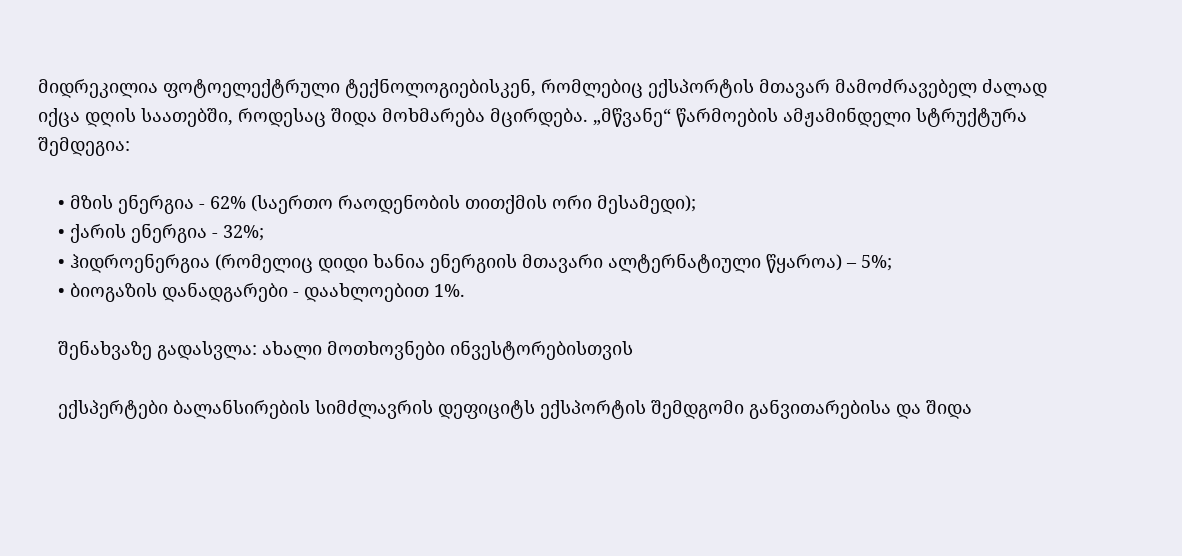მიდრეკილია ფოტოელექტრული ტექნოლოგიებისკენ, რომლებიც ექსპორტის მთავარ მამოძრავებელ ძალად იქცა დღის საათებში, როდესაც შიდა მოხმარება მცირდება. „მწვანე“ წარმოების ამჟამინდელი სტრუქტურა შემდეგია:

    • მზის ენერგია - 62% (საერთო რაოდენობის თითქმის ორი მესამედი);
    • ქარის ენერგია - 32%;
    • ჰიდროენერგია (რომელიც დიდი ხანია ენერგიის მთავარი ალტერნატიული წყაროა) – 5%;
    • ბიოგაზის დანადგარები - დაახლოებით 1%.

    შენახვაზე გადასვლა: ახალი მოთხოვნები ინვესტორებისთვის

    ექსპერტები ბალანსირების სიმძლავრის დეფიციტს ექსპორტის შემდგომი განვითარებისა და შიდა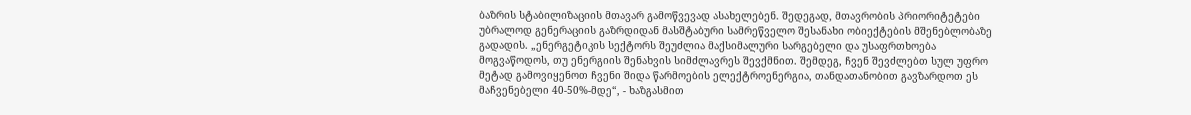ბაზრის სტაბილიზაციის მთავარ გამოწვევად ასახელებენ. შედეგად, მთავრობის პრიორიტეტები უბრალოდ გენერაციის გაზრდიდან მასშტაბური სამრეწველო შესანახი ობიექტების მშენებლობაზე გადადის. „ენერგეტიკის სექტორს შეუძლია მაქსიმალური სარგებელი და უსაფრთხოება მოგვაწოდოს, თუ ენერგიის შენახვის სიმძლავრეს შევქმნით. შემდეგ, ჩვენ შევძლებთ სულ უფრო მეტად გამოვიყენოთ ჩვენი შიდა წარმოების ელექტროენერგია, თანდათანობით გავზარდოთ ეს მაჩვენებელი 40-50%-მდე“, - ხაზგასმით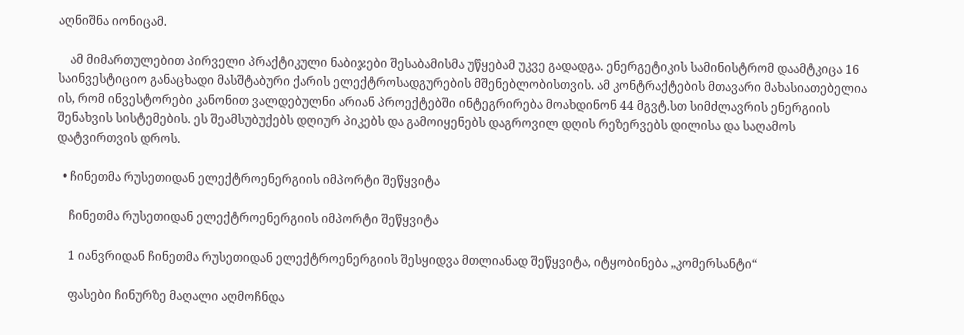აღნიშნა იონიცამ.

    ამ მიმართულებით პირველი პრაქტიკული ნაბიჯები შესაბამისმა უწყებამ უკვე გადადგა. ენერგეტიკის სამინისტრომ დაამტკიცა 16 საინვესტიციო განაცხადი მასშტაბური ქარის ელექტროსადგურების მშენებლობისთვის. ამ კონტრაქტების მთავარი მახასიათებელია ის, რომ ინვესტორები კანონით ვალდებულნი არიან პროექტებში ინტეგრირება მოახდინონ 44 მგვტ.სთ სიმძლავრის ენერგიის შენახვის სისტემების. ეს შეამსუბუქებს დღიურ პიკებს და გამოიყენებს დაგროვილ დღის რეზერვებს დილისა და საღამოს დატვირთვის დროს.

  • ჩინეთმა რუსეთიდან ელექტროენერგიის იმპორტი შეწყვიტა

    ჩინეთმა რუსეთიდან ელექტროენერგიის იმპორტი შეწყვიტა

    1 იანვრიდან ჩინეთმა რუსეთიდან ელექტროენერგიის შესყიდვა მთლიანად შეწყვიტა, იტყობინება „კომერსანტი“

    ფასები ჩინურზე მაღალი აღმოჩნდა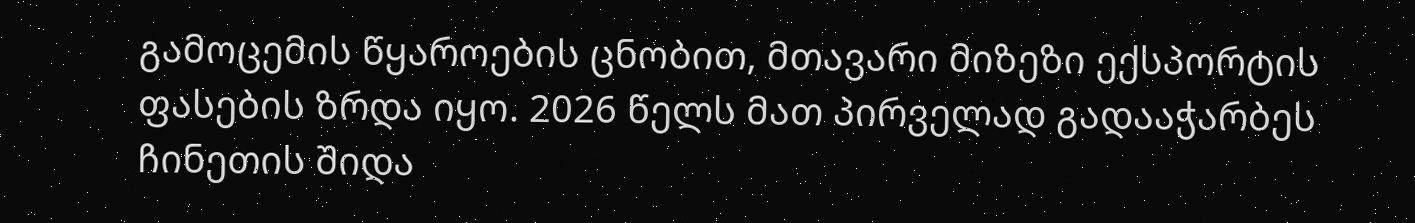გამოცემის წყაროების ცნობით, მთავარი მიზეზი ექსპორტის ფასების ზრდა იყო. 2026 წელს მათ პირველად გადააჭარბეს ჩინეთის შიდა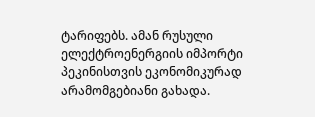ტარიფებს. ამან რუსული ელექტროენერგიის იმპორტი პეკინისთვის ეკონომიკურად არამომგებიანი გახადა.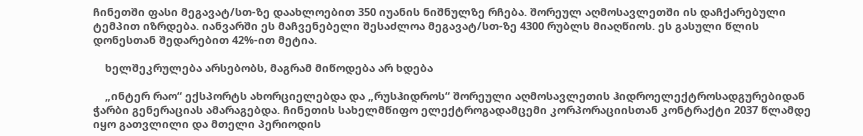ჩინეთში ფასი მეგავატ/სთ-ზე დაახლოებით 350 იუანის ნიშნულზე რჩება. შორეულ აღმოსავლეთში ის დაჩქარებული ტემპით იზრდება. იანვარში ეს მაჩვენებელი შესაძლოა მეგავატ/სთ-ზე 4300 რუბლს მიაღწიოს. ეს გასული წლის დონესთან შედარებით 42%-ით მეტია.

    ხელშეკრულება არსებობს, მაგრამ მიწოდება არ ხდება

    „ინტერ რაო“ ექსპორტს ახორციელებდა და „რუსჰიდროს“ შორეული აღმოსავლეთის ჰიდროელექტროსადგურებიდან ჭარბი გენერაციას ამარაგებდა. ჩინეთის სახელმწიფო ელექტროგადამცემი კორპორაციისთან კონტრაქტი 2037 წლამდე იყო გათვლილი და მთელი პერიოდის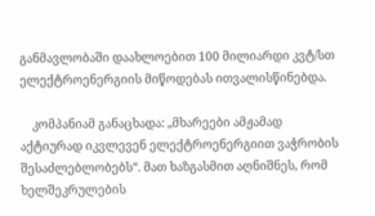განმავლობაში დაახლოებით 100 მილიარდი კვტ/სთ ელექტროენერგიის მიწოდებას ითვალისწინებდა.

    კომპანიამ განაცხადა: „მხარეები ამჟამად აქტიურად იკვლევენ ელექტროენერგიით ვაჭრობის შესაძლებლობებს“. მათ ხაზგასმით აღნიშნეს, რომ ხელშეკრულების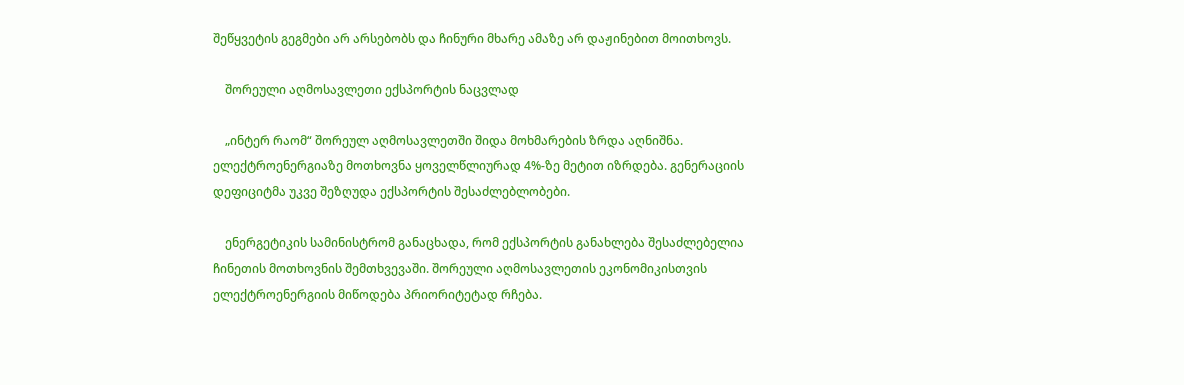შეწყვეტის გეგმები არ არსებობს და ჩინური მხარე ამაზე არ დაჟინებით მოითხოვს.

    შორეული აღმოსავლეთი ექსპორტის ნაცვლად

    „ინტერ რაომ“ შორეულ აღმოსავლეთში შიდა მოხმარების ზრდა აღნიშნა. ელექტროენერგიაზე მოთხოვნა ყოველწლიურად 4%-ზე მეტით იზრდება. გენერაციის დეფიციტმა უკვე შეზღუდა ექსპორტის შესაძლებლობები.

    ენერგეტიკის სამინისტრომ განაცხადა, რომ ექსპორტის განახლება შესაძლებელია ჩინეთის მოთხოვნის შემთხვევაში. შორეული აღმოსავლეთის ეკონომიკისთვის ელექტროენერგიის მიწოდება პრიორიტეტად რჩება.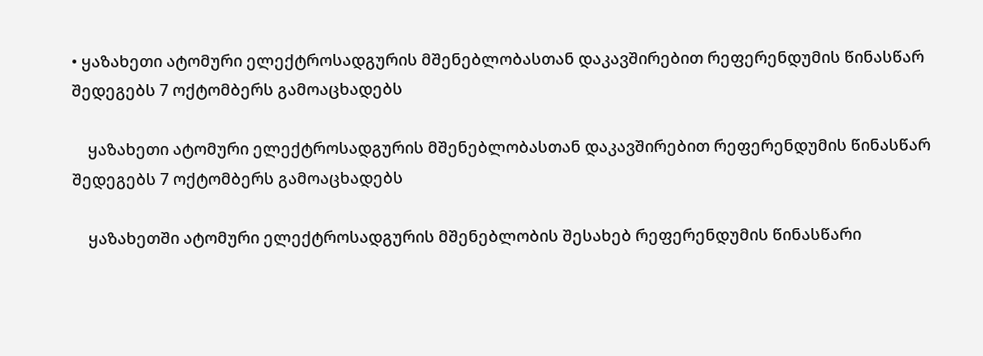• ყაზახეთი ატომური ელექტროსადგურის მშენებლობასთან დაკავშირებით რეფერენდუმის წინასწარ შედეგებს 7 ოქტომბერს გამოაცხადებს

    ყაზახეთი ატომური ელექტროსადგურის მშენებლობასთან დაკავშირებით რეფერენდუმის წინასწარ შედეგებს 7 ოქტომბერს გამოაცხადებს

    ყაზახეთში ატომური ელექტროსადგურის მშენებლობის შესახებ რეფერენდუმის წინასწარი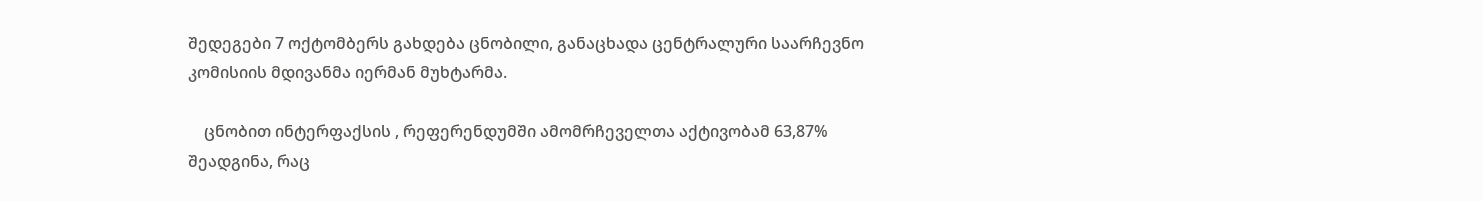შედეგები 7 ოქტომბერს გახდება ცნობილი, განაცხადა ცენტრალური საარჩევნო კომისიის მდივანმა იერმან მუხტარმა.

    ცნობით ინტერფაქსის , რეფერენდუმში ამომრჩეველთა აქტივობამ 63,87% შეადგინა, რაც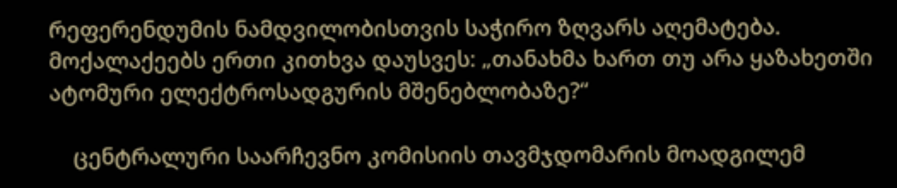რეფერენდუმის ნამდვილობისთვის საჭირო ზღვარს აღემატება. მოქალაქეებს ერთი კითხვა დაუსვეს: „თანახმა ხართ თუ არა ყაზახეთში ატომური ელექტროსადგურის მშენებლობაზე?“

    ცენტრალური საარჩევნო კომისიის თავმჯდომარის მოადგილემ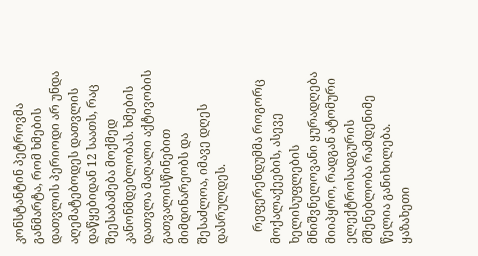კონსტანტინ პეტროვმა განმარტა, რომ ხმების დათვლის პერიოდი არ უნდა აღემატებოდეს დათვლის დაწყებიდან 12 საათს, რაც შეესაბამება მოქმედ კანონმდებლობას. ხმების დათვლა მაღალი აქტივობის გათვალისწინებით მიმდინარეობს და შესაძლოა, იმავე დღეს დასრულდეს.

    რეფერენდუმმა როგორც მოქალაქეების, ასევე ხელისუფლების მნიშვნელოვანი ყურადღება მიიპყრო, რადგან ატომური ელექტროსადგურის მშენებლობა რამდენიმე წელია განიხილება. ყაზახეთი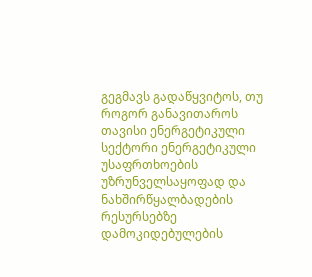გეგმავს გადაწყვიტოს, თუ როგორ განავითაროს თავისი ენერგეტიკული სექტორი ენერგეტიკული უსაფრთხოების უზრუნველსაყოფად და ნახშირწყალბადების რესურსებზე დამოკიდებულების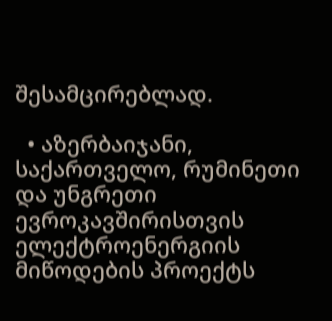შესამცირებლად.

  • აზერბაიჯანი, საქართველო, რუმინეთი და უნგრეთი ევროკავშირისთვის ელექტროენერგიის მიწოდების პროექტს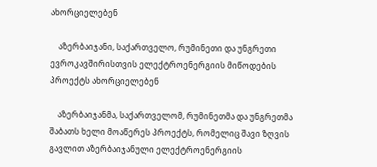ახორციელებენ

    აზერბაიჯანი, საქართველო, რუმინეთი და უნგრეთი ევროკავშირისთვის ელექტროენერგიის მიწოდების პროექტს ახორციელებენ

    აზერბაიჯანმა, საქართველომ, რუმინეთმა და უნგრეთმა შაბათს ხელი მოაწერეს პროექტს, რომელიც შავი ზღვის გავლით აზერბაიჯანული ელექტროენერგიის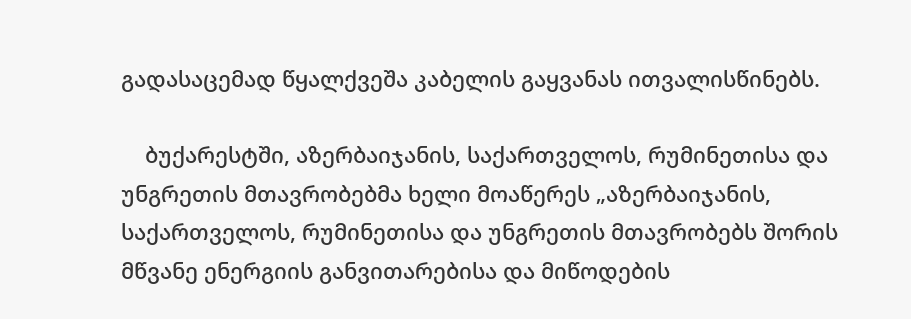გადასაცემად წყალქვეშა კაბელის გაყვანას ითვალისწინებს.

    ბუქარესტში, აზერბაიჯანის, საქართველოს, რუმინეთისა და უნგრეთის მთავრობებმა ხელი მოაწერეს „აზერბაიჯანის, საქართველოს, რუმინეთისა და უნგრეთის მთავრობებს შორის მწვანე ენერგიის განვითარებისა და მიწოდების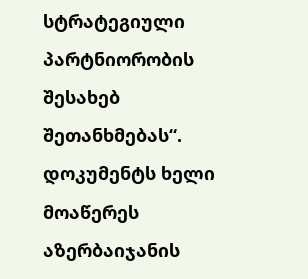სტრატეგიული პარტნიორობის შესახებ შეთანხმებას“. დოკუმენტს ხელი მოაწერეს აზერბაიჯანის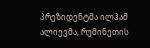პრეზიდენტმა ილჰამ ალიევმა, რუმინეთის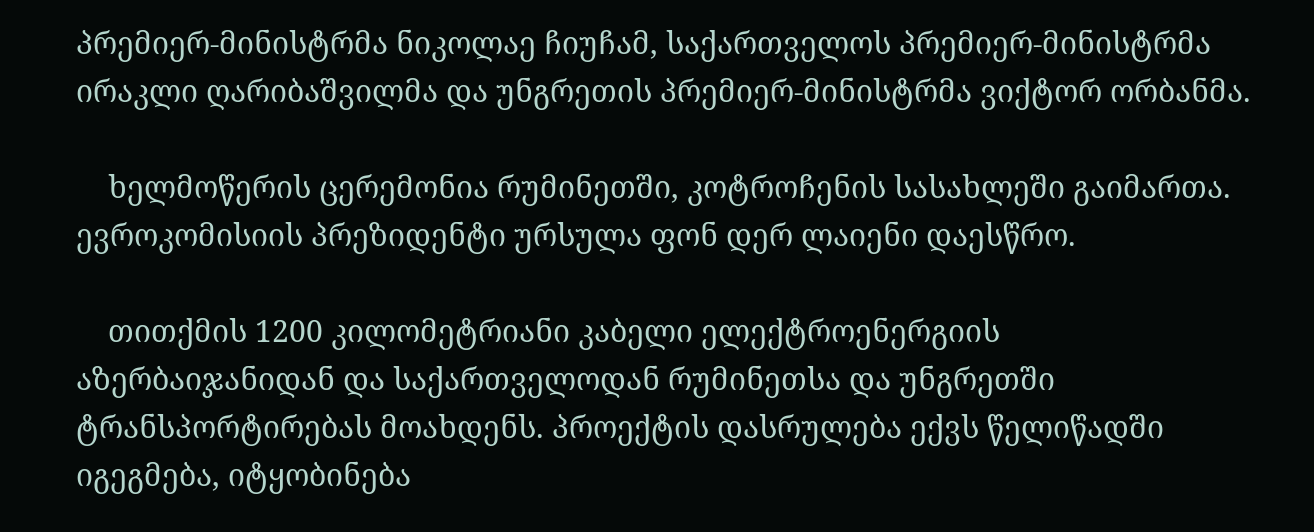პრემიერ-მინისტრმა ნიკოლაე ჩიუჩამ, საქართველოს პრემიერ-მინისტრმა ირაკლი ღარიბაშვილმა და უნგრეთის პრემიერ-მინისტრმა ვიქტორ ორბანმა.

    ხელმოწერის ცერემონია რუმინეთში, კოტროჩენის სასახლეში გაიმართა. ევროკომისიის პრეზიდენტი ურსულა ფონ დერ ლაიენი დაესწრო.

    თითქმის 1200 კილომეტრიანი კაბელი ელექტროენერგიის აზერბაიჯანიდან და საქართველოდან რუმინეთსა და უნგრეთში ტრანსპორტირებას მოახდენს. პროექტის დასრულება ექვს წელიწადში იგეგმება, იტყობინება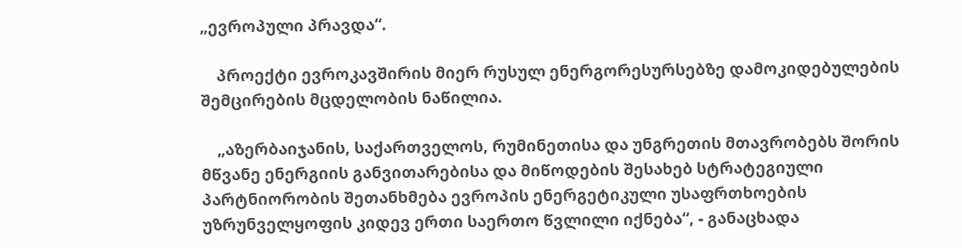„ევროპული პრავდა“.

    პროექტი ევროკავშირის მიერ რუსულ ენერგორესურსებზე დამოკიდებულების შემცირების მცდელობის ნაწილია.

    „აზერბაიჯანის, საქართველოს, რუმინეთისა და უნგრეთის მთავრობებს შორის მწვანე ენერგიის განვითარებისა და მიწოდების შესახებ სტრატეგიული პარტნიორობის შეთანხმება ევროპის ენერგეტიკული უსაფრთხოების უზრუნველყოფის კიდევ ერთი საერთო წვლილი იქნება“, - განაცხადა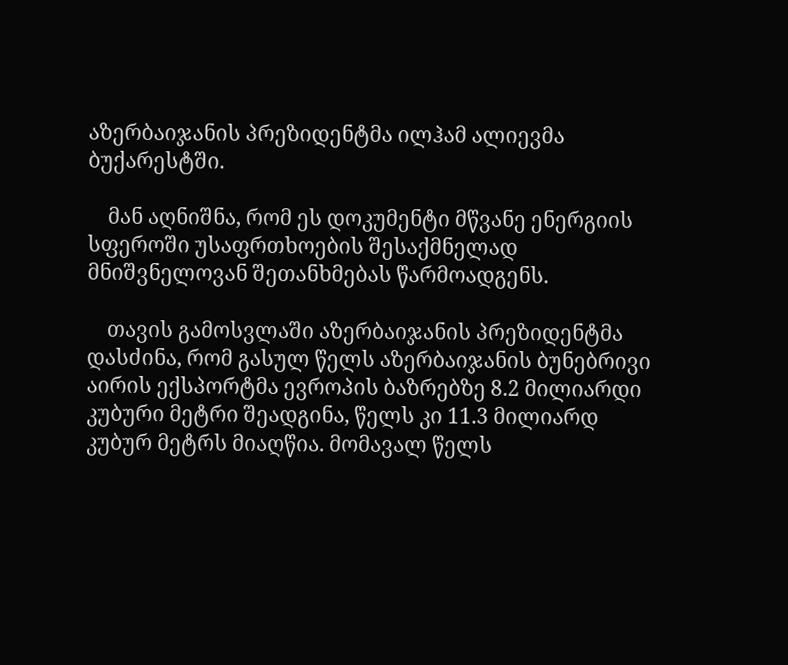აზერბაიჯანის პრეზიდენტმა ილჰამ ალიევმა ბუქარესტში.

    მან აღნიშნა, რომ ეს დოკუმენტი მწვანე ენერგიის სფეროში უსაფრთხოების შესაქმნელად მნიშვნელოვან შეთანხმებას წარმოადგენს.

    თავის გამოსვლაში აზერბაიჯანის პრეზიდენტმა დასძინა, რომ გასულ წელს აზერბაიჯანის ბუნებრივი აირის ექსპორტმა ევროპის ბაზრებზე 8.2 მილიარდი კუბური მეტრი შეადგინა, წელს კი 11.3 მილიარდ კუბურ მეტრს მიაღწია. მომავალ წელს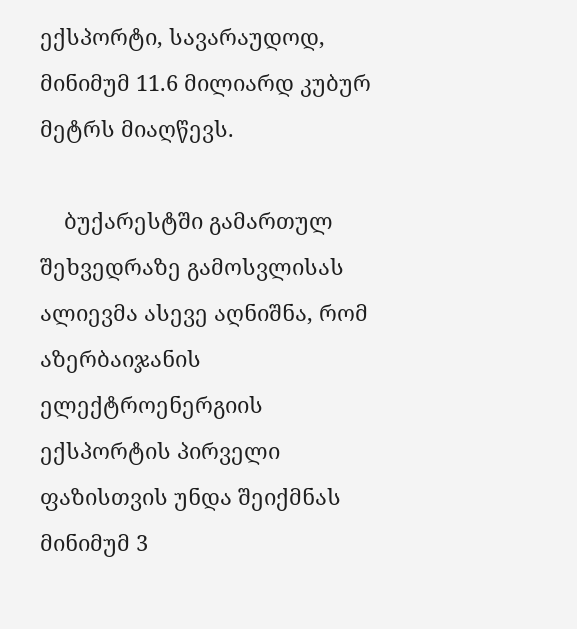ექსპორტი, სავარაუდოდ, მინიმუმ 11.6 მილიარდ კუბურ მეტრს მიაღწევს.

    ბუქარესტში გამართულ შეხვედრაზე გამოსვლისას ალიევმა ასევე აღნიშნა, რომ აზერბაიჯანის ელექტროენერგიის ექსპორტის პირველი ფაზისთვის უნდა შეიქმნას მინიმუმ 3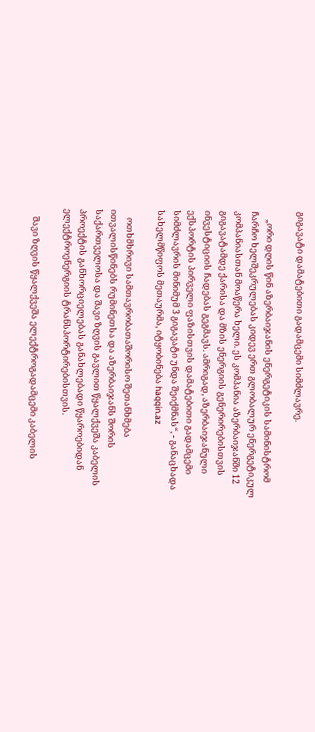გიგავატი დამატებითი გადამცემი სიმძლავრე.

    „ორი დღის წინ აზერბაიჯანის ენერგეტიკის სამინისტრომ ჩარჩო ხელშეკრულებას კიდევ ერთ გლობალურ ენერგეტიკულ კომპანიასთან მოაწერა ხელი. ეს კომპანია აზერბაიჯანში 12 გიგავატამდე ქარისა და მზის ენერგიის გენერირებისთვის ინვესტიციის ჩადებას გეგმავს. ამრიგად, აზერბაიჯანული ექსპორტის პირველი ფაზისთვის დამატებითი გადამცემი სიმძლავრის მინიმუმ 3 გიგავატი უნდა შეიქმნას“, - განაცხადა სახელმწიფოს მეთაურმა, იტყობინება haqqin.az

    ოთხმხრივი სამთავრობათაშორისო შეთანხმება ითვალისწინებს რუმინეთსა და აზერბაიჯანს შორის საქართველოსა და შავი ზღვის გავლით წყალქვეშა კაბელის პროექტის განხორციელებას განახლებადი წყაროებიდან ელექტროენერგიის ტრანსპორტირებისთვის.

    შავი ზღვის წყალქვეშა ელექტროგადამცემი კაბელის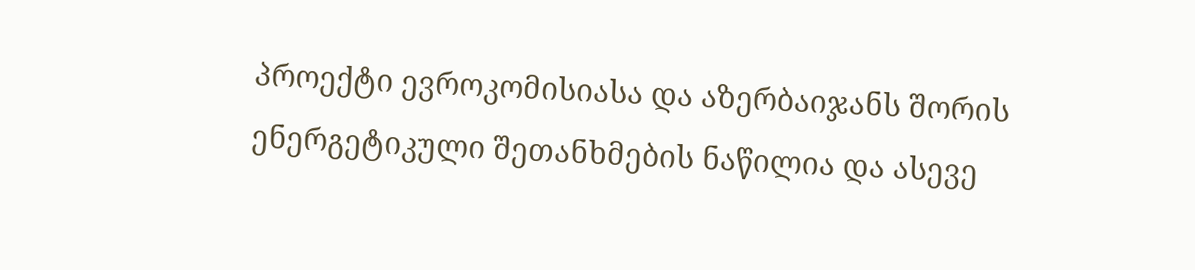პროექტი ევროკომისიასა და აზერბაიჯანს შორის ენერგეტიკული შეთანხმების ნაწილია და ასევე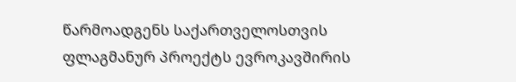წარმოადგენს საქართველოსთვის ფლაგმანურ პროექტს ევროკავშირის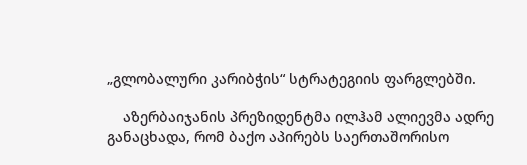„გლობალური კარიბჭის“ სტრატეგიის ფარგლებში.

    აზერბაიჯანის პრეზიდენტმა ილჰამ ალიევმა ადრე განაცხადა, რომ ბაქო აპირებს საერთაშორისო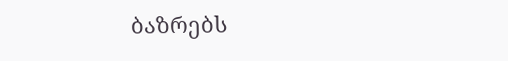ბაზრებს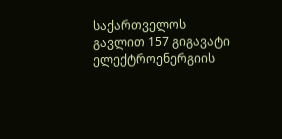საქართველოს გავლით 157 გიგავატი ელექტროენერგიის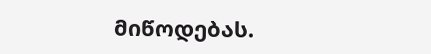მიწოდებას.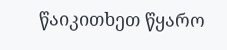წაიკითხეთ წყარო